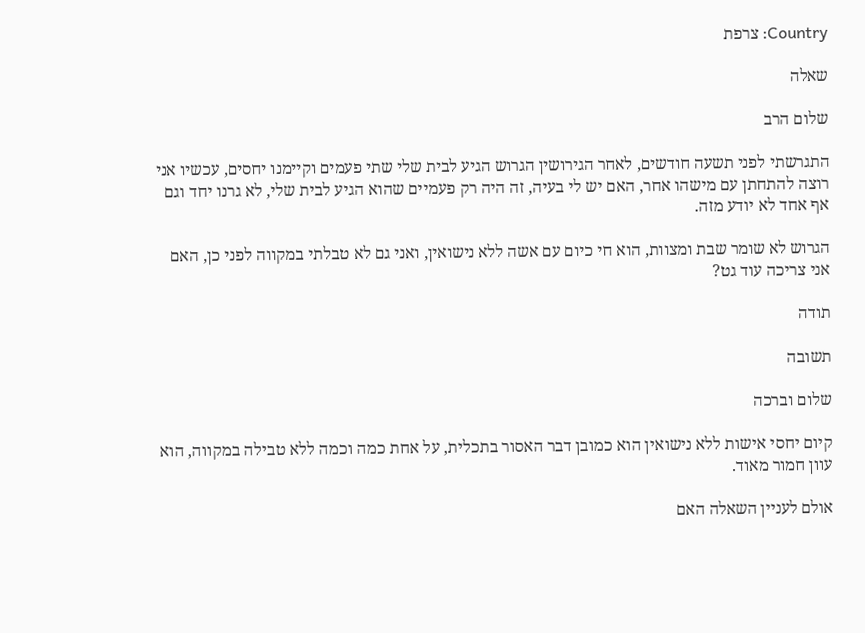Country: צרפת

שאלה

שלום הרב

התגרשתי לפני תשעה חודשים, לאחר הגירושין הגרוש הגיע לבית שלי שתי פעמים וקיימנו יחסים, עכשיו אני רוצה להתחתן עם מישהו אחר, האם יש לי בעיה, זה היה רק פעמיים שהוא הגיע לבית שלי, לא גרנו יחד וגם אף אחד לא יודע מזה.

הגרוש לא שומר שבת ומצוות, הוא חי כיום עם אשה ללא נישואין, ואני גם לא טבלתי במקווה לפני כן, האם אני צריכה עוד גט?

תודה

תשובה

שלום וברכה

קיום יחסי אישות ללא נישואין הוא כמובן דבר האסור בתכלית, על אחת כמה וכמה ללא טבילה במקווה, הוא עוון חמור מאוד.

אולם לעניין השאלה האם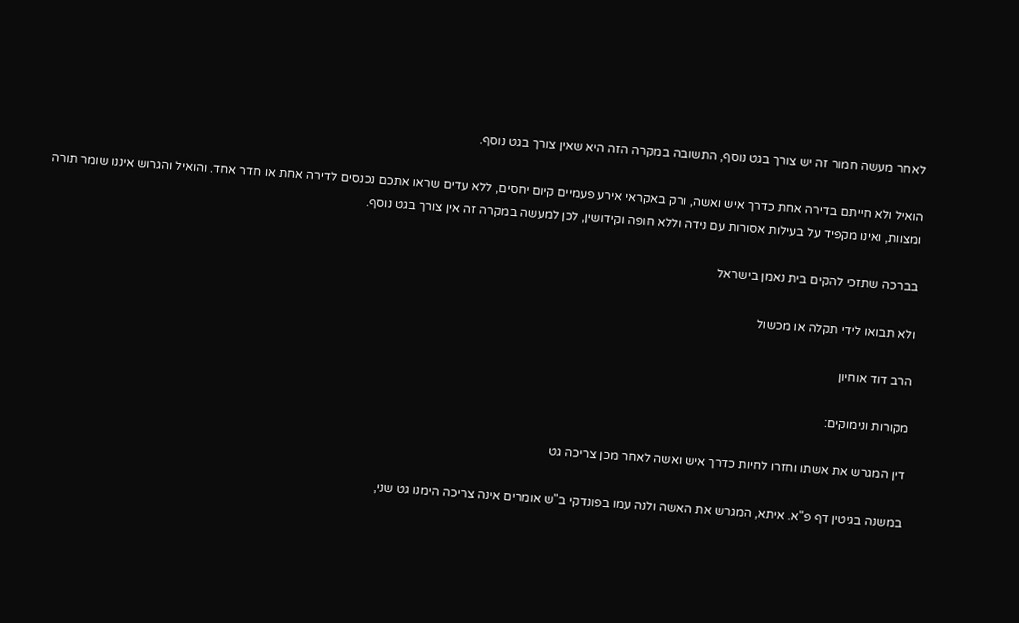לאחר מעשה חמור זה יש צורך בגט נוסף, התשובה במקרה הזה היא שאין צורך בגט נוסף.

הואיל ולא חייתם בדירה אחת כדרך איש ואשה, ורק באקראי אירע פעמיים קיום יחסים, ללא עדים שראו אתכם נכנסים לדירה אחת או חדר אחד. והואיל והגרוש איננו שומר תורה ומצוות, ואינו מקפיד על בעילות אסורות עם נידה וללא חופה וקידושין, לכן למעשה במקרה זה אין צורך בגט נוסף.

בברכה שתזכי להקים בית נאמן בישראל

ולא תבואו לידי תקלה או מכשול

הרב דוד אוחיון

מקורות ונימוקים:

דין המגרש את אשתו וחזרו לחיות כדרך איש ואשה לאחר מכן צריכה גט

במשנה בגיטין דף פ"א. איתא, המגרש את האשה ולנה עמו בפונדקי ב"ש אומרים אינה צריכה הימנו גט שני,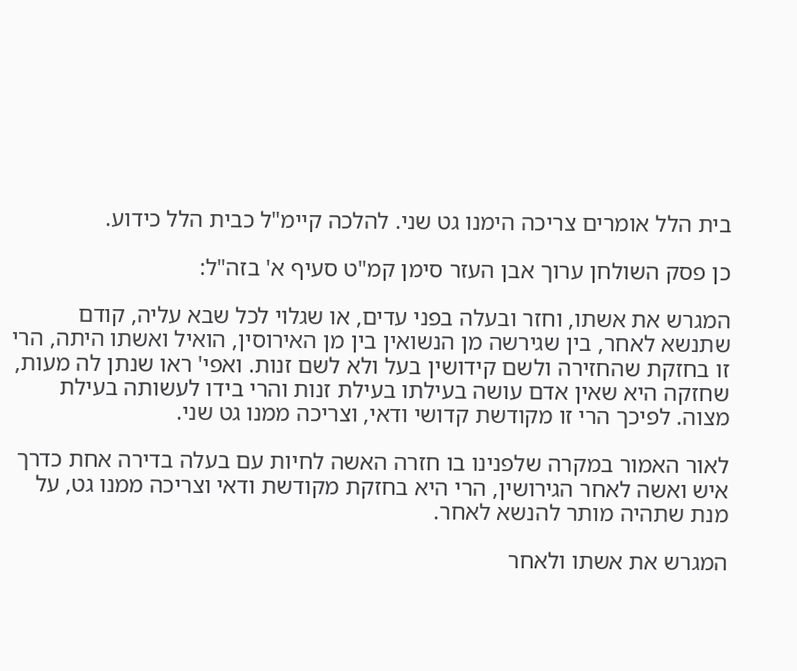בית הלל אומרים צריכה הימנו גט שני. להלכה קיימ"ל כבית הלל כידוע.

כן פסק השולחן ערוך אבן העזר סימן קמ"ט סעיף א' בזה"ל:

המגרש את אשתו, וחזר ובעלה בפני עדים, או שגלוי לכל שבא עליה, קודם שתנשא לאחר, בין שגירשה מן הנשואין בין מן האירוסין, הואיל ואשתו היתה, הרי זו בחזקת שהחזירה ולשם קידושין בעל ולא לשם זנות. ואפי' ראו שנתן לה מעות, שחזקה היא שאין אדם עושה בעילתו בעילת זנות והרי בידו לעשותה בעילת מצוה. לפיכך הרי זו מקודשת קדושי ודאי, וצריכה ממנו גט שני.

לאור האמור במקרה שלפנינו בו חזרה האשה לחיות עם בעלה בדירה אחת כדרך איש ואשה לאחר הגירושין, הרי היא בחזקת מקודשת ודאי וצריכה ממנו גט, על מנת שתהיה מותר להנשא לאחר.

המגרש את אשתו ולאחר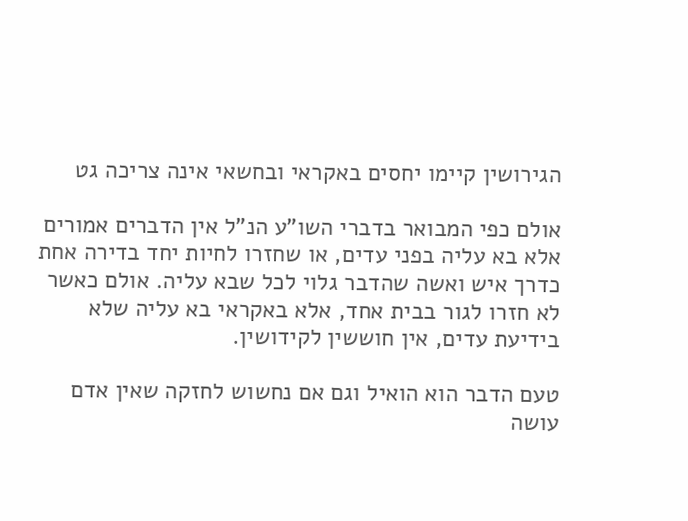הגירושין קיימו יחסים באקראי ובחשאי אינה צריכה גט

אולם כפי המבואר בדברי השו"ע הנ"ל אין הדברים אמורים אלא בא עליה בפני עדים, או שחזרו לחיות יחד בדירה אחת כדרך איש ואשה שהדבר גלוי לכל שבא עליה. אולם כאשר לא חזרו לגור בבית אחד, אלא באקראי בא עליה שלא בידיעת עדים, אין חוששין לקידושין.

טעם הדבר הוא הואיל וגם אם נחשוש לחזקה שאין אדם עושה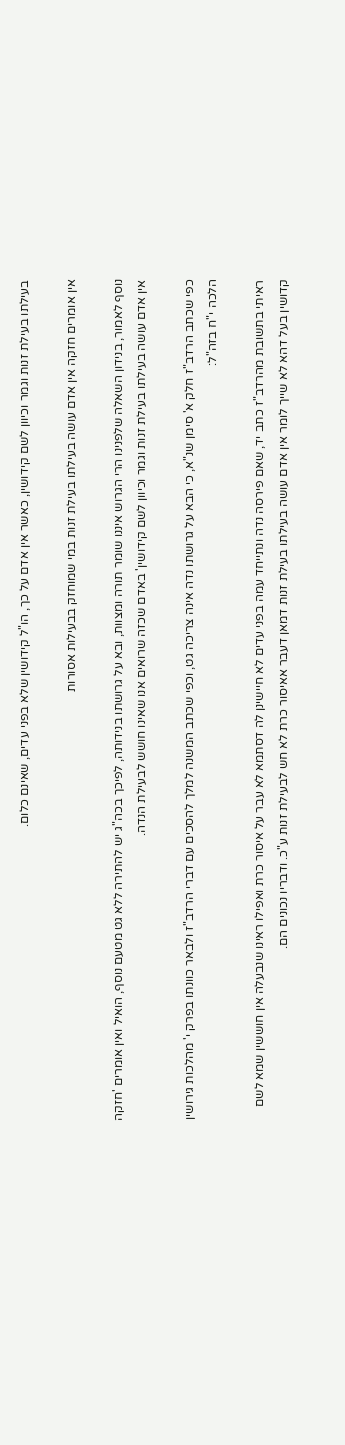בעילתו בעילת זנות וגמר וכיוון לשם קידושין, כאשר אין אדם על כך, הו"ל קידושין שלא בפני עדים, שאינם כלום.

אין אומרים חזקה אין אדם עושה בעילתו בעילת זנות במי שמוחזק בבעילות אסורות

נוסף לאמור, בנידון השאלה שלפנינו הרי הגרוש איננו שומר תורה ומצוות, ובא על גרושתו בנידותה, לפיכך בכה"ג יש להתירה ללא גט מטעם נוסף, הואיל ואין אומרים 'חזקה אין אדם עושה בעילתו בעילת זנות וגמר וכיוון לשם קידושין' באדם שכזה שרואים אנו שאינו חושש לבעילת הנדה.

כפי שכתב הרדב"ז חלק א' סימן שנ"א, כי הבא על גרושתו נדה אינה צריכה גט, וכפי שכתב המשנה למלך להסכים עם דברי הרדב"ז ולבאר כוונתו בפרק י' מהלכות גירושין הלכה י"ח בזה"ל:

ראיתי בתשובת מהרדב"ז כתב יד, שאם פירסה נדה ונתייחד עמה בפני עדים לא חיישינן לה דסתמא לא עבר על איסור כרת ואפילו ראינו שנבעלה אין חוששין שמא לשם קדושין בעל דהא לא שייך לומר אין אדם עושה בעילתו בעילת זנות דמאן דעבר אאיסור כרת לא חש לבעילת זנות ע"כ. ודבריו נכונים הם.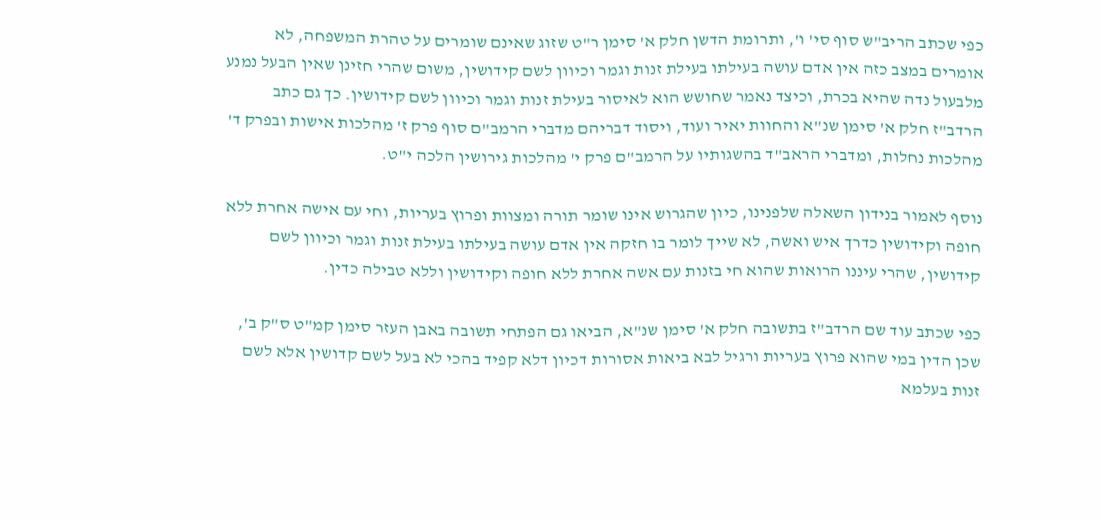כפי שכתב הריב"ש סוף סי' ו', ותרומת הדשן חלק א' סימן ר"ט שזוג שאינם שומרים על טהרת המשפחה, לא אומרים במצב כזה אין אדם עושה בעילתו בעילת זנות וגמר וכיוון לשם קידושין, משום שהרי חזינן שאין הבעל נמנע מלבעול נדה שהיא בכרת, וכיצד נאמר שחושש הוא לאיסור בעילת זנות וגמר וכיוון לשם קידושין. כך גם כתב הרדב"ז חלק א' סימן שנ"א והחוות יאיר ועוד, ויסוד דבריהם מדברי הרמב"ם סוף פרק ז' מהלכות אישות ובפרק ד' מהלכות נחלות, ומדברי הראב"ד בהשגותיו על הרמב"ם פרק י' מהלכות גירושין הלכה י"ט.

נוסף לאמור בנידון השאלה שלפנינו, כיון שהגרוש אינו שומר תורה ומצוות ופרוץ בעריות, וחי עם אישה אחרת ללא חופה וקידושין כדרך איש ואשה, לא שייך לומר בו חזקה אין אדם עושה בעילתו בעילת זנות וגמר וכיוון לשם קידושין, שהרי עיננו הרואות שהוא חי בזנות עם אשה אחרת ללא חופה וקידושין וללא טבילה כדין.

כפי שכתב עוד שם הרדב"ז בתשובה חלק א' סימן שנ"א, הביאו גם הפתחי תשובה באבן העזר סימן קמ"ט ס"ק ב', שכן הדין במי שהוא פרוץ בעריות ורגיל לבא ביאות אסורות דכיון דלא קפיד בהכי לא בעל לשם קדושין אלא לשם זנות בעלמא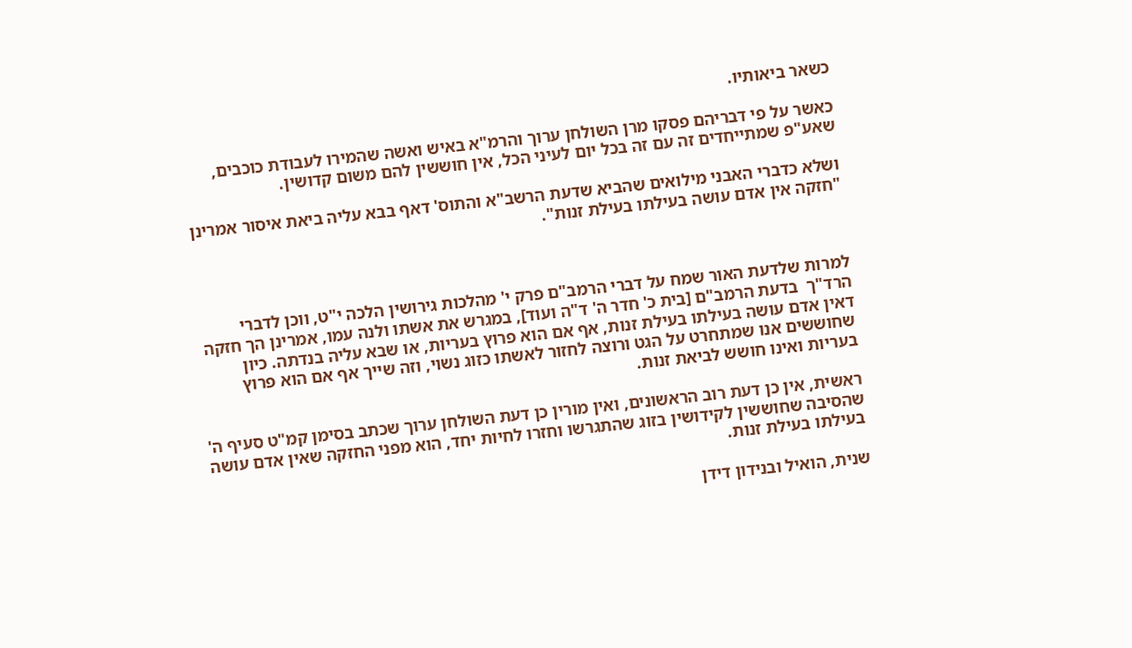כשאר ביאותיו.

כאשר על פי דבריהם פסקו מרן השולחן ערוך והרמ"א באיש ואשה שהמירו לעבודת כוכבים, שאע"פ שמתייחדים זה עם זה בכל יום לעיני הכל, אין חוששין להם משום קדושין.

ושלא כדברי האבני מילואים שהביא שדעת הרשב"א והתוס' דאף בבא עליה ביאת איסור אמרינן "חזקה אין אדם עושה בעילתו בעילת זנות".



למרות שלדעת האור שמח על דברי הרמב"ם פרק י' מהלכות גירושין הלכה י"ט, ווכן לדברי הרד"ך  בדעת הרמב"ם [בית כ' חדר ה' ד"ה ועוד], במגרש את אשתו ולנה עמו, אמרינן הך חזקה דאין אדם עושה בעילתו בעילת זנות, אף אם הוא פרוץ בעריות, או שבא עליה בנדתה. כיון שחוששים אנו שמתחרט על הגט ורוצה לחזור לאשתו כזוג נשוי, וזה שייך אף אם הוא פרוץ בעריות ואינו חושש לביאת זנות.

ראשית, אין כן דעת רוב הראשונים, ואין מורין כן דעת השולחן ערוך שכתב בסימן קמ"ט סעיף ה' שהסיבה שחוששין לקידושין בזוג שהתגרשו וחזרו לחיות יחד, הוא מפני החזקה שאין אדם עושה בעילתו בעילת זנות.

שנית, הואיל ובנידון דידן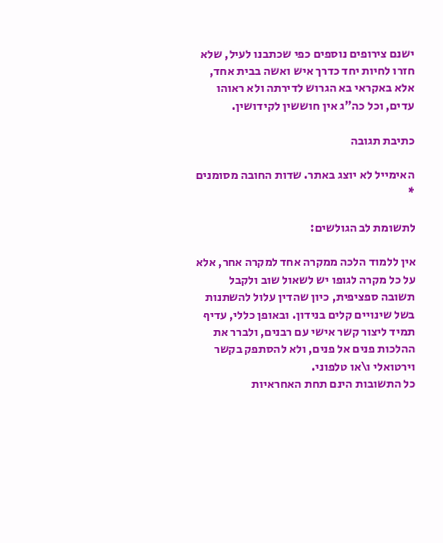ישנם צירופים נוספים כפי שכתבנו לעיל, שלא חזרו לחיות יחד כדרך איש ואשה בבית אחד, אלא באקראי בא הגרוש לדירתה ולא ראוהו עדים, וכל כה"ג אין חוששין לקידושין.

כתיבת תגובה

האימייל לא יוצג באתר. שדות החובה מסומנים *

לתשומת לב הגולשים:

אין ללמוד הלכה ממקרה אחד למקרה אחר, אלא על כל מקרה לגופו יש לשאול שוב ולקבל תשובה ספציפית, כיון שהדין עלול להשתנות בשל שינויים קלים בנידון. ובאופן כללי, עדיף תמיד ליצור קשר אישי עם רבנים, ולברר את ההלכות פנים אל פנים, ולא להסתפק בקשר וירטואלי ו\או טלפוני.
כל התשובות הינם תחת האחראיות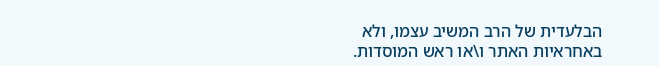הבלעדית של הרב המשיב עצמו, ולא באחראיות האתר ו\או ראש המוסדות.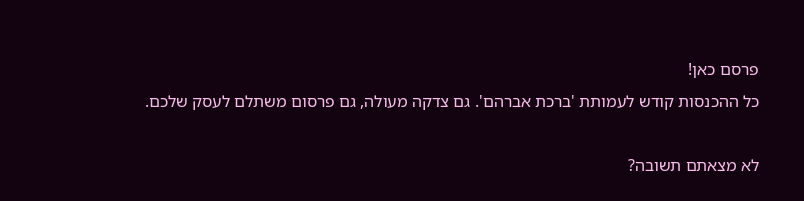פרסם כאן!
כל ההכנסות קודש לעמותת 'ברכת אברהם'. גם צדקה מעולה, גם פרסום משתלם לעסק שלכם.

לא מצאתם תשובה?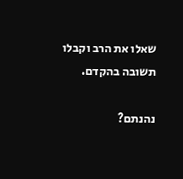שאלו את הרב וקבלו תשובה בהקדם.

נהנתם?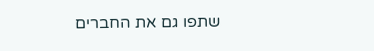שתפו גם את החברים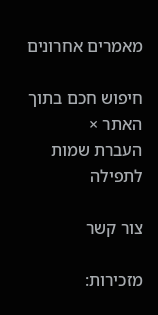מאמרים אחרונים

חיפוש חכם בתוך האתר ×
העברת שמות לתפילה

צור קשר

מזכירות: